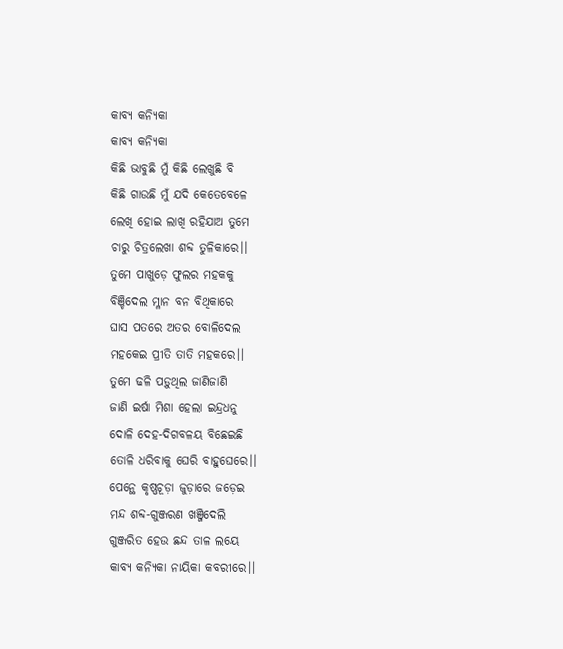କାବ୍ୟ କନ୍ୟିକା
କାବ୍ୟ କନ୍ୟିକା
କିଛି ଭାବୁଛି ମୁଁ କିଛି ଲେଖୁଛି ବି
କିଛି ଗାଉଛି ମୁଁ ଯଦି କେତେବେଳେ
ଲେଖି ହୋଇ ଲାଖି ରହିଯାଅ ତୁମେ
ଚାରୁ ଚିତ୍ରଲେଖା ଶବ୍ଦ ତୁଳିକାରେ।।
ତୁମେ ପାଖୁଡ଼େ ଫୁଲର ମହକକୁ
ବିଞ୍ଚିଦେଲ ମ୍ଳାନ ବନ ବିଥିକାରେ
ଘାସ ପତରେ ଅତର ବୋଳିଦେଲ
ମହକେଇ ପ୍ରୀତି ତାତି ମହକରେ।।
ତୁମେ ଢଳି ପଡ଼ୁଥିଲ ଜାଣିଜାଣି
ଜାଣି ଇର୍ଷା ମିଶା ହେଲା ଇନ୍ଦ୍ରଧନୁ
ଦୋଳି ଦେହ-ଦିଗବଳୟ ବିଛେଇଛି
ତୋଳି ଧରିବାକୁ ଘେରି ବାହୁଘେରେ।।
ପେନ୍ଥେ କୃଷ୍ଣଚୂଡ଼ା ଜୁଡ଼ାରେ ଜଡ଼େଇ
ମନ୍ଦ ଶବ୍ଦ-ଗୁଞ୍ଜରଣ ଖଞ୍ଜିଦେଲି
ଗୁଞ୍ଜରିତ ହେଉ ଛନ୍ଦ ତାଳ ଲୟେ
କାବ୍ୟ କନ୍ୟିକା ନାୟିକା କବରୀରେ।।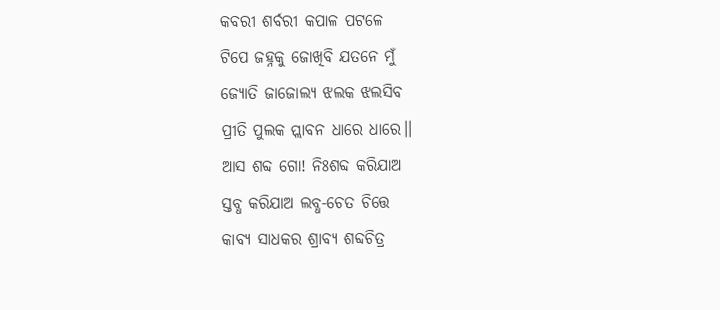କବରୀ ଶର୍ବରୀ କପାଳ ପଟଳେ
ଟିପେ ଜହ୍ନକୁ ଜୋଖିବି ଯତନେ ମୁଁ
ଜ୍ୟୋତି ଜାଜୋଲ୍ୟ ଝଲକ ଝଲସିବ
ପ୍ରୀତି ପୁଲକ ପ୍ଲାବନ ଧାରେ ଧାରେ।।
ଆସ ଶବ୍ଦ ଗୋ! ନିଃଶବ୍ଦ କରିଯାଅ
ସ୍ତବ୍ଧ କରିଯାଅ ଲବ୍ଧ-ଚେତ ଚିତ୍ତେ
କାବ୍ୟ ସାଧକର ଶ୍ରାବ୍ୟ ଶବ୍ଦଚିତ୍ର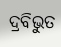ଦ୍ରବିଭୁତ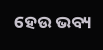ହେଉ ଭବ୍ୟ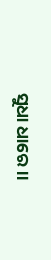ସୁଧା ଧାରେ।।